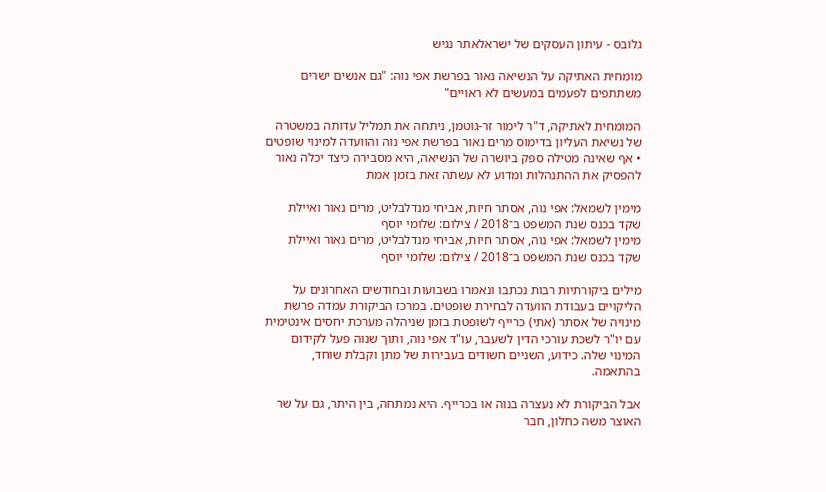גלובס - עיתון העסקים של ישראלאתר נגיש

מומחית האתיקה על הנשיאה נאור בפרשת אפי נוה: "גם אנשים ישרים משתתפים לפעמים במעשים לא ראויים"

המומחית לאתיקה, ד"ר לימור זר-גוטמן, ניתחה את תמליל עדותה במשטרה של נשיאת העליון בדימוס מרים נאור בפרשת אפי נוה והוועדה למינוי שופטים • אף שאינה מטילה ספק ביושרה של הנשיאה, היא מסבירה כיצד יכלה נאור להפסיק את ההתנהלות ומדוע לא עשתה זאת בזמן אמת

מימין לשמאל: אפי נוה, אסתר חיות, אביחי מנדלבליט, מרים נאור ואיילת שקד בכנס שנת המשפט ב־2018 / צילום: שלומי יוסף
מימין לשמאל: אפי נוה, אסתר חיות, אביחי מנדלבליט, מרים נאור ואיילת שקד בכנס שנת המשפט ב־2018 / צילום: שלומי יוסף

מילים ביקורתיות רבות נכתבו ונאמרו בשבועות ובחודשים האחרונים על הליקויים בעבודת הוועדה לבחירת שופטים. במרכז הביקורת עמדה פרשת מינויה של אסתר (אתי) כרייף לשופטת בזמן שניהלה מערכת יחסים אינטימית עם יו"ר לשכת עורכי הדין לשעבר, עו"ד אפי נוה, ותוך שנוה פעל לקידום המינוי שלה. כידוע, השניים חשודים בעבירות של מתן וקבלת שוחד, בהתאמה.

אבל הביקורת לא נעצרה בנוה או בכרייף. היא נמתחה, בין היתר, גם על שר האוצר משה כחלון, חבר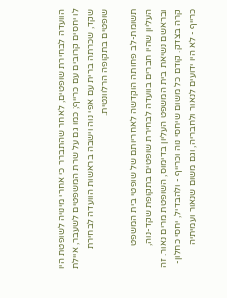הוועדה לבחירת שופטים, לאחר שהתברר כי אחרי מינויה לשופטת היו לו יחסים קרובים עם כרייף; כמו גם על שרת המשפטים לשעבר, איילת שקד, שכרתה ברית עם אפי נוה וישבה בראשות הוועדה לבחירת שופטים בתקופה הרלוונטית.

תשומת-לב פחותה הוקדשה לאחריותם של שופטי בית המשפט העליון שהיו חברים בוועדה לבחירת שופטים בתקופת שקד-נוה, ובראשם נשיאת בית המשפט העליון בדימוס, השופטת מרים נאור. זה קרה בצדק. קודם כל משום שיחסי נוה וכרייף - ולהבדיל, יחסי כחלון-כרייף - לא היו ידועים לנאור ולחבריה, וגם משום שנאור ועמיתיה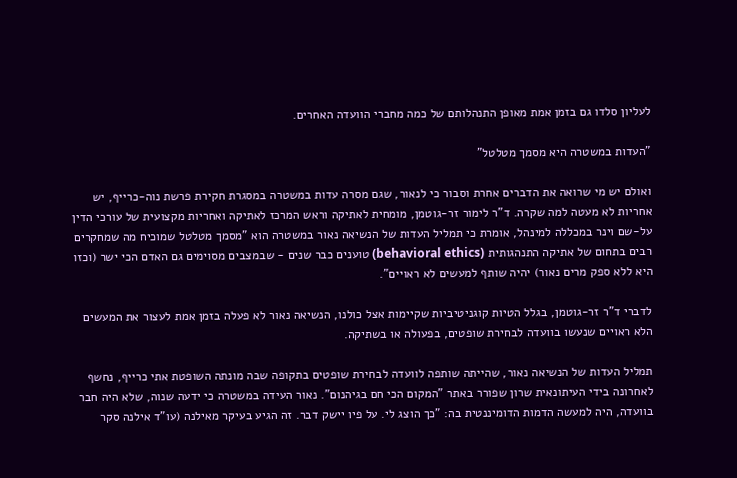לעליון סלדו גם בזמן אמת מאופן התנהלותם של כמה מחברי הוועדה האחרים.

"העדות במשטרה היא מסמך מטלטל"

ואולם יש מי שרואה את הדברים אחרת וסבור כי לנאור, שגם מסרה עדות במשטרה במסגרת חקירת פרשת נוה-כרייף, יש אחריות לא מעטה למה שקרה. ד"ר לימור זר-גוטמן, מומחית לאתיקה וראש המרכז לאתיקה ואחריות מקצועית של עורכי הדין על-שם וינר במכללה למינהל, אומרת כי תמליל העדות של הנשיאה נאור במשטרה הוא "מסמך מטלטל שמוכיח מה שמחקרים רבים בתחום של אתיקה התנהגותית (behavioral ethics) טוענים כבר שנים - שבמצבים מסוימים גם האדם הכי ישר (וכזו היא ללא ספק מרים נאור) יהיה שותף למעשים לא ראויים".

לדברי ד"ר זר-גוטמן, בגלל הטיות קוגניטיביות שקיימות אצל כולנו, הנשיאה נאור לא פעלה בזמן אמת לעצור את המעשים הלא ראויים שנעשו בוועדה לבחירת שופטים, בפעולה או בשתיקה.

תמליל העדות של הנשיאה נאור, שהייתה שותפה לוועדה לבחירת שופטים בתקופה שבה מונתה השופטת אתי כרייף, נחשף לאחרונה בידי העיתונאית שרון שפורר באתר "המקום הכי חם בגיהנום". נאור העידה במשטרה כי ידעה שנוה, שלא היה חבר בוועדה, היה למעשה הדמות הדומיננטית בה: "כך הוצג לי. על פיו יישק דבר. זה הגיע בעיקר מאילנה (עו"ד אילנה סקר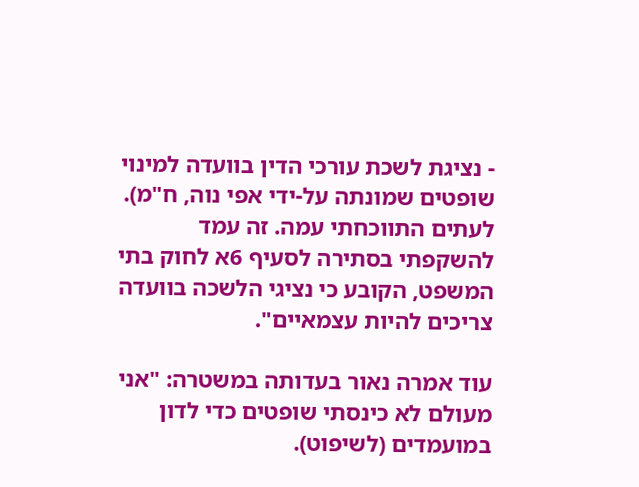- נציגת לשכת עורכי הדין בוועדה למינוי שופטים שמונתה על-ידי אפי נוה, ח"מ). לעתים התווכחתי עמה. זה עמד להשקפתי בסתירה לסעיף 6א לחוק בתי המשפט, הקובע כי נציגי הלשכה בוועדה צריכים להיות עצמאיים".

עוד אמרה נאור בעדותה במשטרה: "אני מעולם לא כינסתי שופטים כדי לדון במועמדים (לשיפוט).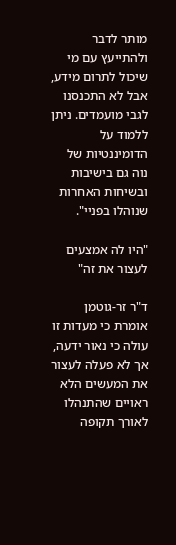מותר לדבר ולהתייעץ עם מי שיכול לתרום מידע, אבל לא התכנסנו לגבי מועמדים. ניתן ללמוד על הדומיננטיות של נוה גם בישיבות ובשיחות האחרות שנוהלו בפניי".

"היו לה אמצעים לעצור את זה"

ד"ר זר-גוטמן אומרת כי מעדות זו עולה כי נאור ידעה, אך לא פעלה לעצור את המעשים הלא ראויים שהתנהלו לאורך תקופה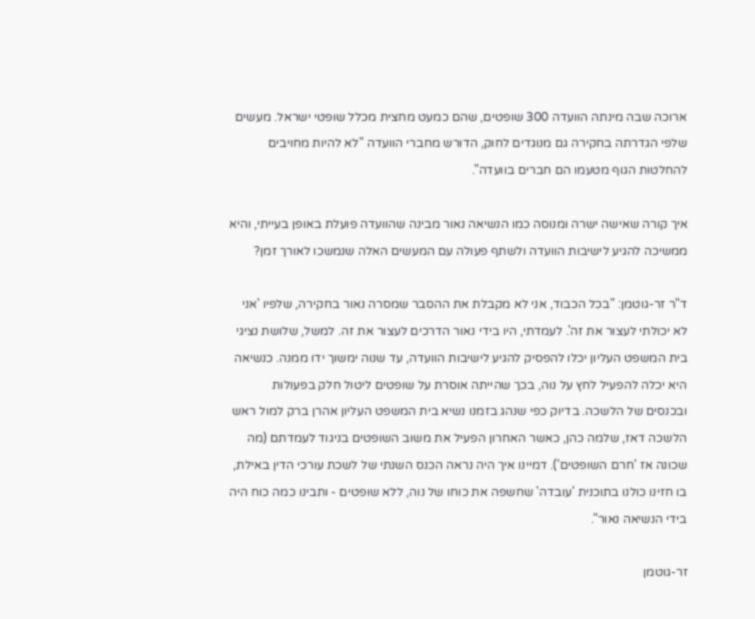ארוכה שבה מינתה הוועדה 300 שופטים, שהם כמעט מחצית מכלל שופטי ישראל. מעשים שלפי הגדרתה בחקירה גם מנוגדים לחוק, הדורש מחברי הוועדה "לא להיות מחויבים להחלטות הגוף מטעמו הם חברים בוועדה".

איך קורה שאישה ישרה ומנוסה כמו הנשיאה נאור מבינה שהוועדה פועלת באופן בעייתי, והיא ממשיכה להגיע לישיבות הוועדה ולשתף פעולה עם המעשים האלה שנמשכו לאורך זמן?

ד"ר זר-גוטמן: "בכל הכבוד, אני לא מקבלת את ההסבר שמסרה נאור בחקירה, שלפיו 'אני לא יכולתי לעצור את זה'. לעמדתי, היו בידי נאור הדרכים לעצור את זה. למשל, שלושת נציגי בית המשפט העליון יכלו להפסיק להגיע לישיבות הוועדה, עד שנוה ימשוך ידו ממנה. כנשיאה היא יכלה להפעיל לחץ על נוה, בכך שהייתה אוסרת על שופטים ליטול חלק בפעולות ובכנסים של הלשכה. בדיוק כפי שנהג בזמנו נשיא בית המשפט העליון אהרן ברק למול ראש הלשכה דאז, שלמה כהן, כאשר האחרון הפעיל את משוב השופטים בניגוד לעמדתם (מה שכונה אז 'חרם השופטים'). דמיינו איך היה נראה הכנס השנתי של לשכת עורכי הדין באילת, בו חזינו כולנו בתוכנית 'עובדה' שחשפה את כוחו של נוה, ללא שופטים - ותבינו כמה כוח היה בידי הנשיאה נאור".

זר-גוטמן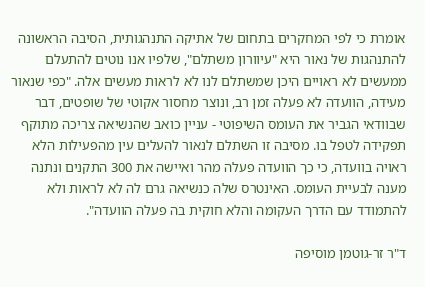אומרת כי לפי המחקרים בתחום של אתיקה התנהגותית, הסיבה הראשונה להתנהגות של נאור היא "עיוורון משתלם", שלפיו אנו נוטים להתעלם ממעשים לא ראויים היכן שמשתלם לנו לא לראות מעשים אלה. "כפי שנאור מעידה, הוועדה לא פעלה זמן רב, ונוצר מחסור אקוטי של שופטים, דבר שבוודאי הגביר את העומס השיפוטי - עניין כואב שהנשיאה צריכה מתוקף תפקידה לטפל בו. מסיבה זו השתלם לנאור להעלים עין מהפעילות הלא ראויה בוועדה, כי כך הוועדה פעלה מהר ואיישה את 300 התקנים ונתנה מענה לבעיית העומס. האינטרס שלה כנשיאה גרם לה לא לראות ולא להתמודד עם הדרך העקומה והלא חוקית בה פעלה הוועדה".

ד"ר זר-גוטמן מוסיפה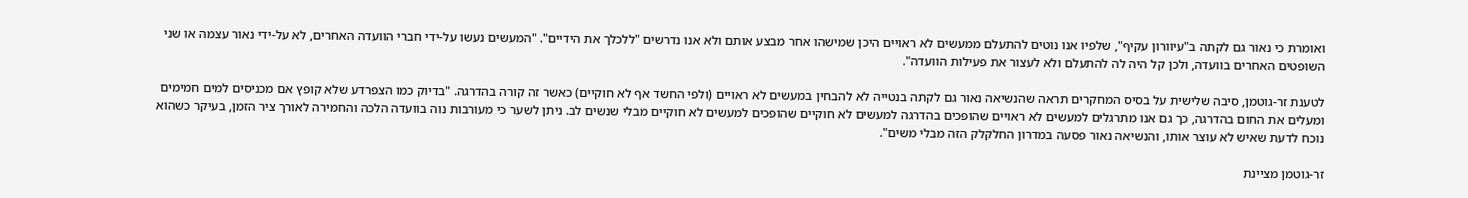ואומרת כי נאור גם לקתה ב"עיוורון עקיף", שלפיו אנו נוטים להתעלם ממעשים לא ראויים היכן שמישהו אחר מבצע אותם ולא אנו נדרשים "ללכלך את הידיים". "המעשים נעשו על-ידי חברי הוועדה האחרים, לא על-ידי נאור עצמה או שני השופטים האחרים בוועדה, ולכן קל היה לה להתעלם ולא לעצור את פעילות הוועדה".

לטענת זר-גוטמן, סיבה שלישית על בסיס המחקרים תראה שהנשיאה נאור גם לקתה בנטייה לא להבחין במעשים לא ראויים (ולפי החשד אף לא חוקיים) כאשר זה קורה בהדרגה. "בדיוק כמו הצפרדע שלא קופץ אם מכניסים למים חמימים ומעלים את החום בהדרגה, כך גם אנו מתרגלים למעשים לא ראויים שהופכים בהדרגה למעשים לא חוקיים שהופכים למעשים לא חוקיים מבלי שנשים לב. ניתן לשער כי מעורבות נוה בוועדה הלכה והחמירה לאורך ציר הזמן, בעיקר כשהוא נוכח לדעת שאיש לא עוצר אותו, והנשיאה נאור פסעה במדרון החלקלק הזה מבלי משים".

זר-גוטמן מציינת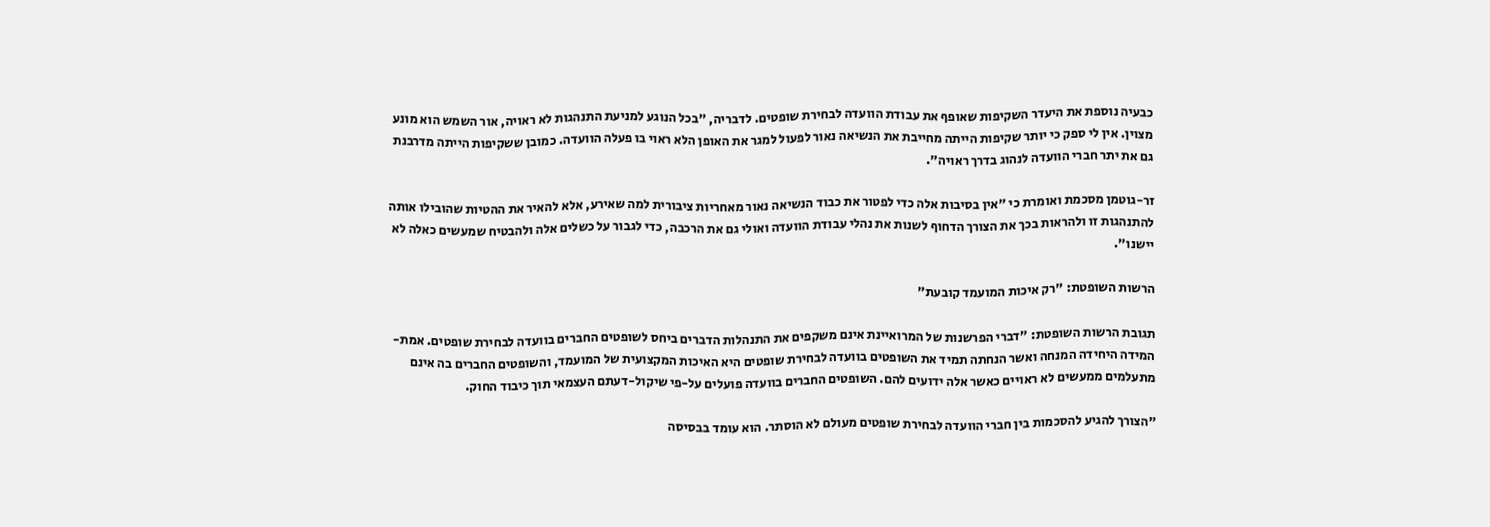כבעיה נוספת את היעדר השקיפות שאופף את עבודת הוועדה לבחירת שופטים. לדבריה, "בכל הנוגע למניעת התנהגות לא ראויה, אור השמש הוא מונע מצוין. אין לי ספק כי יותר שקיפות הייתה מחייבת את הנשיאה נאור לפעול למגר את האופן הלא ראוי בו פעלה הוועדה. כמובן ששקיפות הייתה מדרבנת גם את יתר חברי הוועדה לנהוג בדרך ראויה".

זר-גוטמן מסכמת ואומרת כי "אין בסיבות אלה כדי לפטור את כבוד הנשיאה נאור מאחריות ציבורית למה שאירע, אלא להאיר את ההטיות שהובילו אותה להתנהגות זו ולהראות בכך את הצורך הדחוף לשנות את נהלי עבודת הוועדה ואולי גם את הרכבה, כדי לגבור על כשלים אלה ולהבטיח שמעשים כאלה לא יישנו".

הרשות השופטת: "רק איכות המועמד קובעת"

תגובת הרשות השופטת: "דברי הפרשנות של המרואיינת אינם משקפים את התנהלות הדברים ביחס לשופטים החברים בוועדה לבחירת שופטים. אמת-המידה היחידה המנחה ואשר הנחתה תמיד את השופטים בוועדה לבחירת שופטים היא האיכות המקצועית של המועמד, והשופטים החברים בה אינם מתעלמים ממעשים לא ראויים כאשר אלה ידועים להם. השופטים החברים בוועדה פועלים על-פי שיקול-דעתם העצמאי תוך כיבוד החוק.

"הצורך להגיע להסכמות בין חברי הוועדה לבחירת שופטים מעולם לא הוסתר. הוא עומד בבסיסה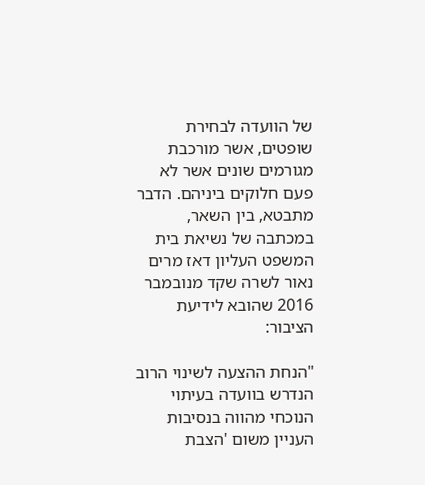של הוועדה לבחירת שופטים, אשר מורכבת מגורמים שונים אשר לא פעם חלוקים ביניהם. הדבר מתבטא, בין השאר, במכתבה של נשיאת בית המשפט העליון דאז מרים נאור לשרה שקד מנובמבר 2016 שהובא לידיעת הציבור:

"הנחת ההצעה לשינוי הרוב הנדרש בוועדה בעיתוי הנוכחי מהווה בנסיבות העניין משום 'הצבת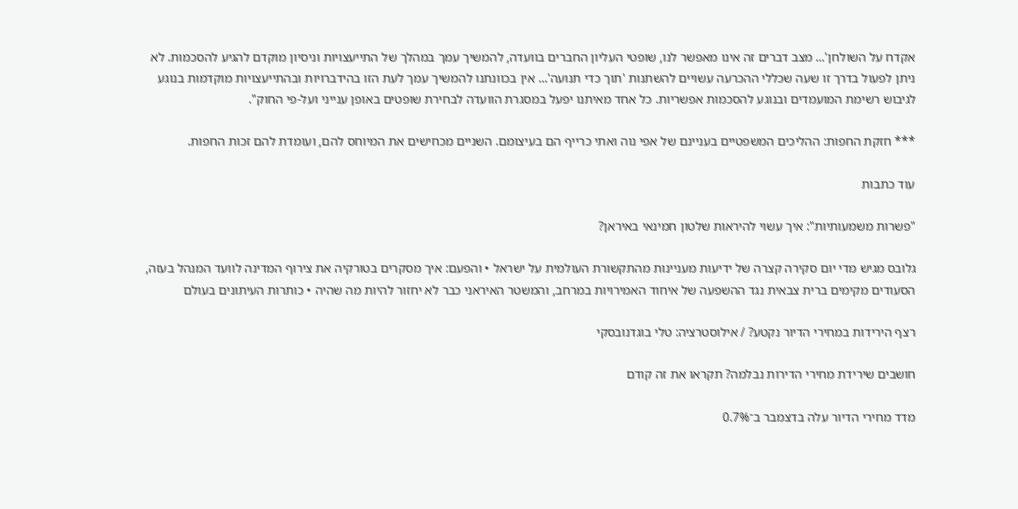אקדח על השולחן'... מצב דברים זה אינו מאפשר לנו, שופטי העליון החברים בוועדה, להמשיך עמך במהלך של התייעצויות וניסיון מוקדם להגיע להסכמות. לא ניתן לפעול בדרך זו שעה שכללי ההכרעה עשויים להשתנות 'תוך כדי תנועה'... אין בכוונתנו להמשיך עמך לעת הזו בהידברויות ובהתייעצויות מוקדמות בנוגע לגיבוש רשימת המועמדים ובנוגע להסכמות אפשריות. כל אחד מאיתנו יפעל במסגרת הוועדה לבחירת שופטים באופן ענייני ועל-פי החוק".

*** חזקת החפות: ההליכים המשפטיים בעניינם של אפי נוה ואתי כרייף הם בעיצומם. השניים מכחישים את המיוחס להם, ועומדת להם זכות החפות.

עוד כתבות

"פשרות משמעותיות": איך עשוי להיראות שלטון חמינאי באיראן?

גלובס מגיש מדי יום סקירה קצרה של ידיעות מעניינות מהתקשורת העולמית על ישראל • והפעם: איך מסקרים בטורקיה את צירוף המדינה לוועד המנהל בעזה, הסעודים מקימים ברית צבאית נגד ההשפעה של איחוד האמירויות במרחב, והמשטר האיראני כבר לא יחזור להיות מה שהיה • כותרות העיתונים בעולם

רצף הירידות במחירי הדיור נקטע? / אילוסטרציה: טלי בוגדנובסקי

חושבים שירידת מחירי הדירות נבלמה? תקראו את זה קודם

מדד מחירי הדיור עלה בדצמבר ב־0.7%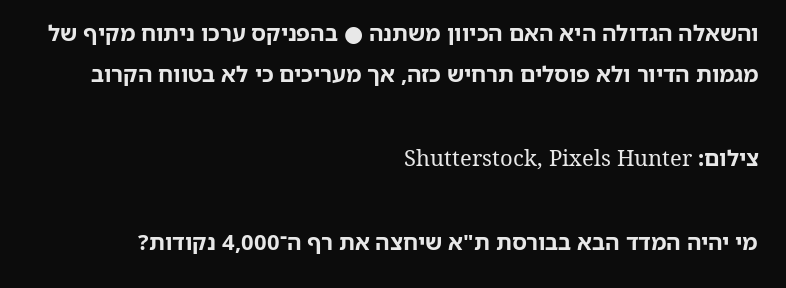והשאלה הגדולה היא האם הכיוון משתנה ● בהפניקס ערכו ניתוח מקיף של מגמות הדיור ולא פוסלים תרחיש כזה, אך מעריכים כי לא בטווח הקרוב

צילום: Shutterstock, Pixels Hunter

מי יהיה המדד הבא בבורסת ת"א שיחצה את רף ה־4,000 נקודות?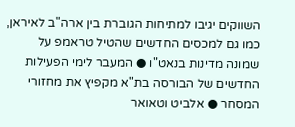השווקים יגיבו למתיחות הגוברת בין ארה"ב לאיראן, כמו גם למכסים החדשים שהטיל טראמפ על שמונה מדינות בנאט"ו ● המעבר לימי הפעילות החדשים של הבורסה בת"א מקפיץ את מחזורי המסחר ● אלביט וטאואר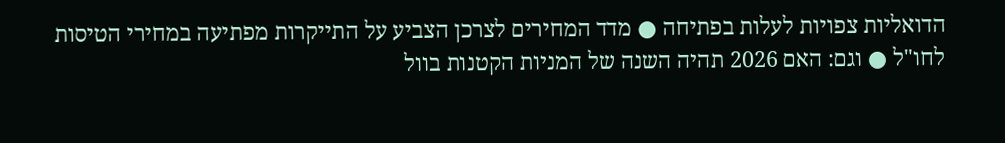הדואליות צפויות לעלות בפתיחה ● מדד המחירים לצרכן הצביע על התייקרות מפתיעה במחירי הטיסות לחו"ל ● וגם: האם 2026 תהיה השנה של המניות הקטנות בוול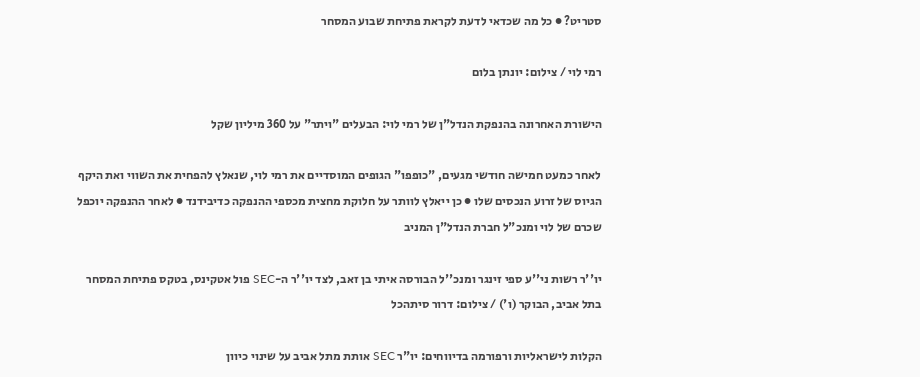סטריט? ● כל מה שכדאי לדעת לקראת פתיחת שבוע המסחר

רמי לוי / צילום: יונתן בלום

הישורת האחרונה בהנפקת הנדל"ן של רמי לוי: הבעלים "ויתר" על 360 מיליון שקל

לאחר כמעט חמישה חודשי מגעים, "כופפו" הגופים המוסדיים את רמי לוי, שנאלץ להפחית את השווי ואת היקף הגיוס של זרוע הנכסים שלו ● כן ייאלץ לוותר על חלוקת מחצית מכספי ההנפקה כדיבידנד ● לאחר ההנפקה יוכפל שכרם של לוי ומנכ"ל חברת הנדל"ן המניב

יו''ר רשות ני''ע ספי זינגר ומנכ''ל הבורסה איתי בן זאב, לצד יו''ר ה-SEC פול אטקינס, בטקס פתיחת המסחר בתל אביב, הבוקר (ו') / צילום: דרור סיתהכל

הקלות לישראליות ורפורמה בדיווחים: יו"ר SEC אותת מתל אביב על שינוי כיוון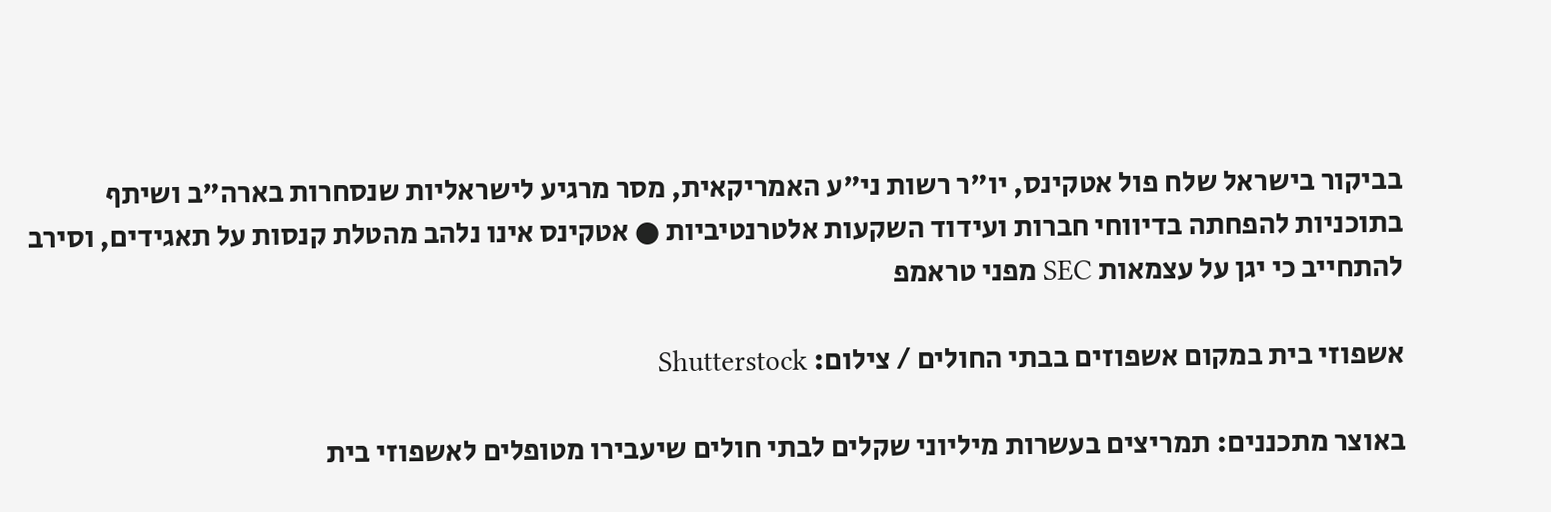בביקור בישראל שלח פול אטקינס, יו"ר רשות ני"ע האמריקאית, מסר מרגיע לישראליות שנסחרות בארה"ב ושיתף בתוכניות להפחתה בדיווחי חברות ועידוד השקעות אלטרנטיביות ● אטקינס אינו נלהב מהטלת קנסות על תאגידים, וסירב להתחייב כי יגן על עצמאות SEC מפני טראמפ

אשפוזי בית במקום אשפוזים בבתי החולים / צילום: Shutterstock

באוצר מתכננים: תמריצים בעשרות מיליוני שקלים לבתי חולים שיעבירו מטופלים לאשפוזי בית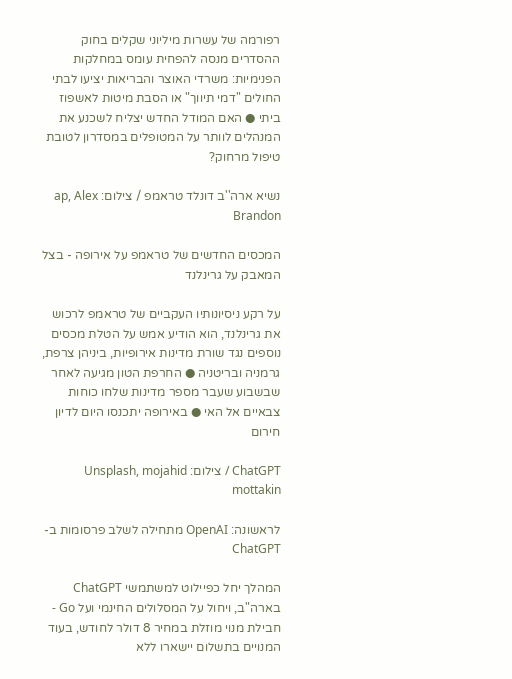רפורמה של עשרות מיליוני שקלים בחוק ההסדרים מנסה להפחית עומס במחלקות הפנימיות: משרדי האוצר והבריאות יציעו לבתי החולים "דמי תיווך" או הסבת מיטות לאשפוז ביתי ● האם המודל החדש יצליח לשכנע את המנהלים לוותר על המטופלים במסדרון לטובת טיפול מרחוק?

נשיא ארה''ב דונלד טראמפ / צילום: ap, Alex Brandon

המכסים החדשים של טראמפ על אירופה - בצל המאבק על גרינלנד

על רקע ניסיונותיו העקביים של טראמפ לרכוש את גרינלנד, הוא הודיע אמש על הטלת מכסים נוספים נגד שורת מדינות אירופיות, ביניהן צרפת, גרמניה ובריטניה ● החרפת הטון מגיעה לאחר שבשבוע שעבר מספר מדינות שלחו כוחות צבאיים אל האי ● באירופה יתכנסו היום לדיון חירום

ChatGPT / צילום: Unsplash, mojahid mottakin

לראשונה: OpenAI מתחילה לשלב פרסומות ב-ChatGPT

המהלך יחל כפיילוט למשתמשי ChatGPT בארה"ב, ויחול על המסלולים החינמי ועל Go - חבילת מנוי מוזלת במחיר 8 דולר לחודש, בעוד המנויים בתשלום יישארו ללא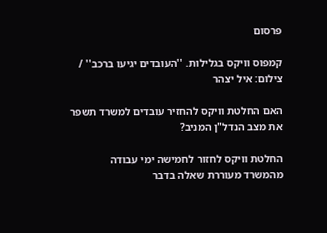פרסום

קמפוס וויקס בגלילות. ''העובדים יגיעו ברכב'' / צילום: איל יצהר

האם החלטת וויקס להחזיר עובדים למשרד תשפר את מצב הנדל"ן המניב?

החלטת וויקס לחזור לחמישה ימי עבודה מהמשרד מעוררת שאלה בדבר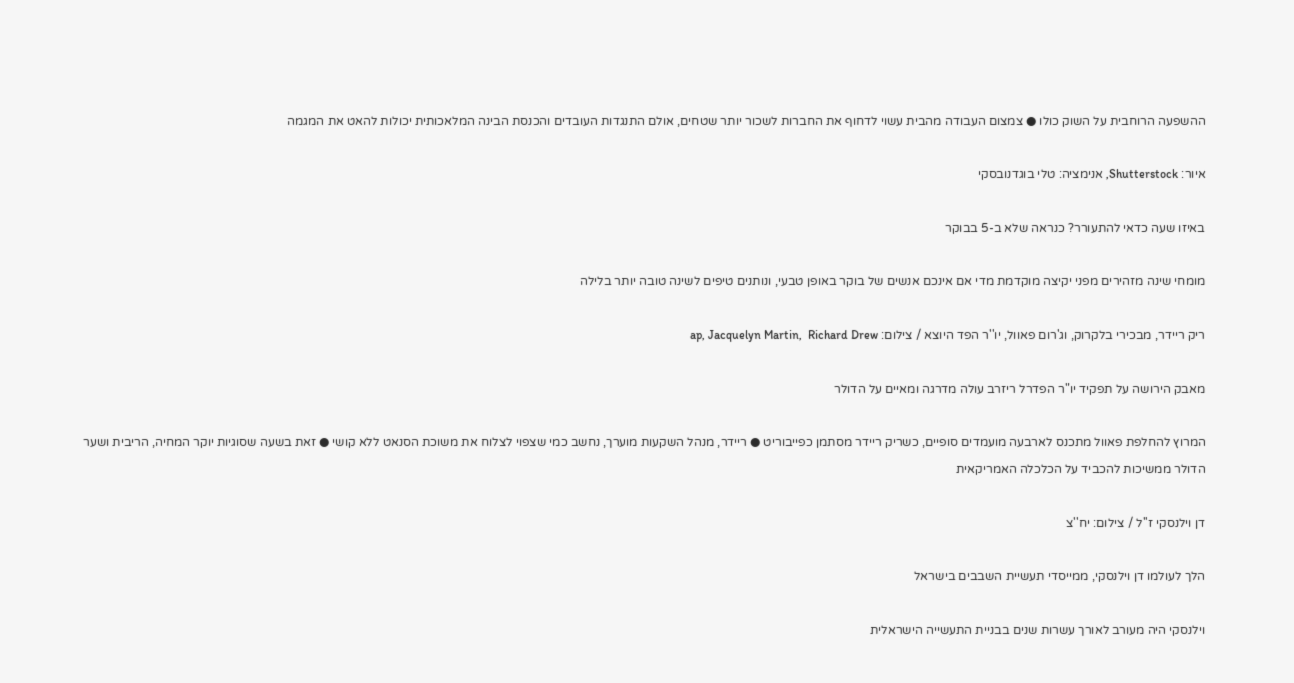ההשפעה הרוחבית על השוק כולו ● צמצום העבודה מהבית עשוי לדחוף את החברות לשכור יותר שטחים, אולם התנגדות העובדים והכנסת הבינה המלאכותית יכולות להאט את המגמה

איור: Shutterstock, אנימציה: טלי בוגדנובסקי

באיזו שעה כדאי להתעורר? כנראה שלא ב-5 בבוקר

מומחי שינה מזהירים מפני יקיצה מוקדמת מדי אם אינכם אנשים של בוקר באופן טבעי, ונותנים טיפים לשינה טובה יותר בלילה

ריק ריידר, מבכירי בלקרוק, וג'רום פאוול, יו''ר הפד היוצא / צילום: ap, Jacquelyn Martin,  Richard Drew

מאבק הירושה על תפקיד יו"ר הפדרל ריזרב עולה מדרגה ומאיים על הדולר

המרוץ להחלפת פאוול מתכנס לארבעה מועמדים סופיים, כשריק ריידר מסתמן כפייבוריט ● ריידר, מנהל השקעות מוערך, נחשב כמי שצפוי לצלוח את משוכת הסנאט ללא קושי ● זאת בשעה שסוגיות יוקר המחיה, הריבית ושער הדולר ממשיכות להכביד על הכלכלה האמריקאית

דן וילנסקי ז''ל / צילום: יח''צ

הלך לעולמו דן וילנסקי, ממייסדי תעשיית השבבים בישראל

וילנסקי היה מעורב לאורך עשרות שנים בבניית התעשייה הישראלית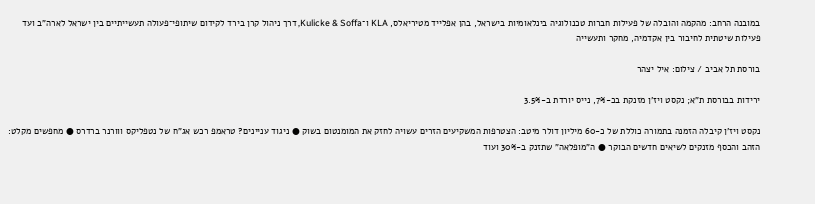במובנה הרחב: מהקמה והובלה של פעילות חברות טכנולוגיה בינלאומיות בישראל, בהן אפלייד מטיריאלס, KLA ו־Kulicke & Soffa, דרך ניהול קרן בירד לקידום שיתופי־פעולה תעשייתיים בין ישראל לארה"ב ועד פעילות שיטתית לחיבור בין אקדמיה, מחקר ותעשייה

בורסת תל אביב / צילום: איל יצהר

ירידות בבורסת ת"א; נקסט ויז'ן מזנקת בכ-7%, נייס יורדת ב-3.5%

נקסט ויז'ן קיבלה הזמנה בתמורה כוללת של כ-60 מיליון דולר מיטב: הצטרפות המשקיעים הזרים עשויה לחזק את המומנטום בשוק ● ניגוד עניינים? טראמפ רכש אג"ח של נטפליקס ווורנר ברדרס ● מחפשים מקלט: הזהב והכסף מזנקים לשיאים חדשים הבוקר ● ה"מופלאה" שתזנק ב-30% ועוד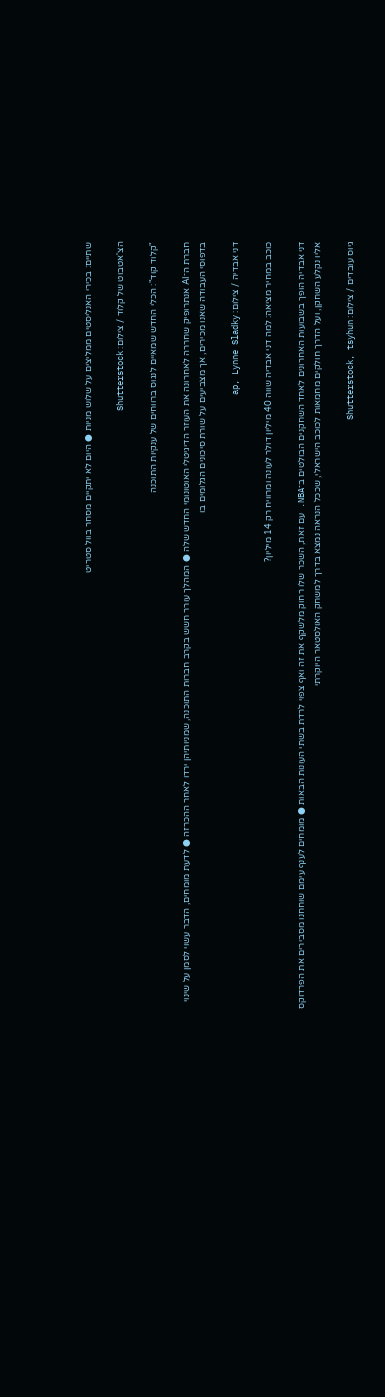שתיים: בכירי האנליסטים ממליצים על שלוש מניות ● היום לא יתקיים מסחר בוול סטריט

הצ'אטבוט של קלוד / צילום: Shutterstock

"קלוד קוד": הכלי החדש שמאיים לנגוס ברווחים של ענקיות התוכנה

חברת ה־AI אנתרופיק שחררה לאחרונה את העוזר הדיגיטלי האוטונומי החדש שלה ● המהלך עורר חשש בקרב חברות התוכנה, שמניותיהן ירדו לאחר ההכרזה ● לדעת מומחים, הדבר עשוי לסמן על שינוי בדפוסי העבודה שאנו מכירים, אך מצביעים על שורת סיכונים הגלומים בו

דני אבדיה / צילום: ap, Lynne Sladky

כוכב במחיר מציאה: למה דני אבדיה שווה 40 מיליון דולר לעונה ומרוויח רק 14 מיליון?

דני אבדיה הופך בשבועות האחרונים לאחד השחקנים הבולטים ב־NBA. עם זאת, השכר שלו רחוק מלשקף את זה ואף צפוי לרדת בשתי העונות הבאות ● מומחים לענף עימם שוחחנו מסבירים את הפרדוקס אליו נקלע השחקן, ועל הדרך חולקים מחמאות לכוכב הישראלי, שככל הנראה נמצא בדרך למשחק האולסטאר היוקרתי

גיוס עובדים / צילום: Shutterstock, tsyhun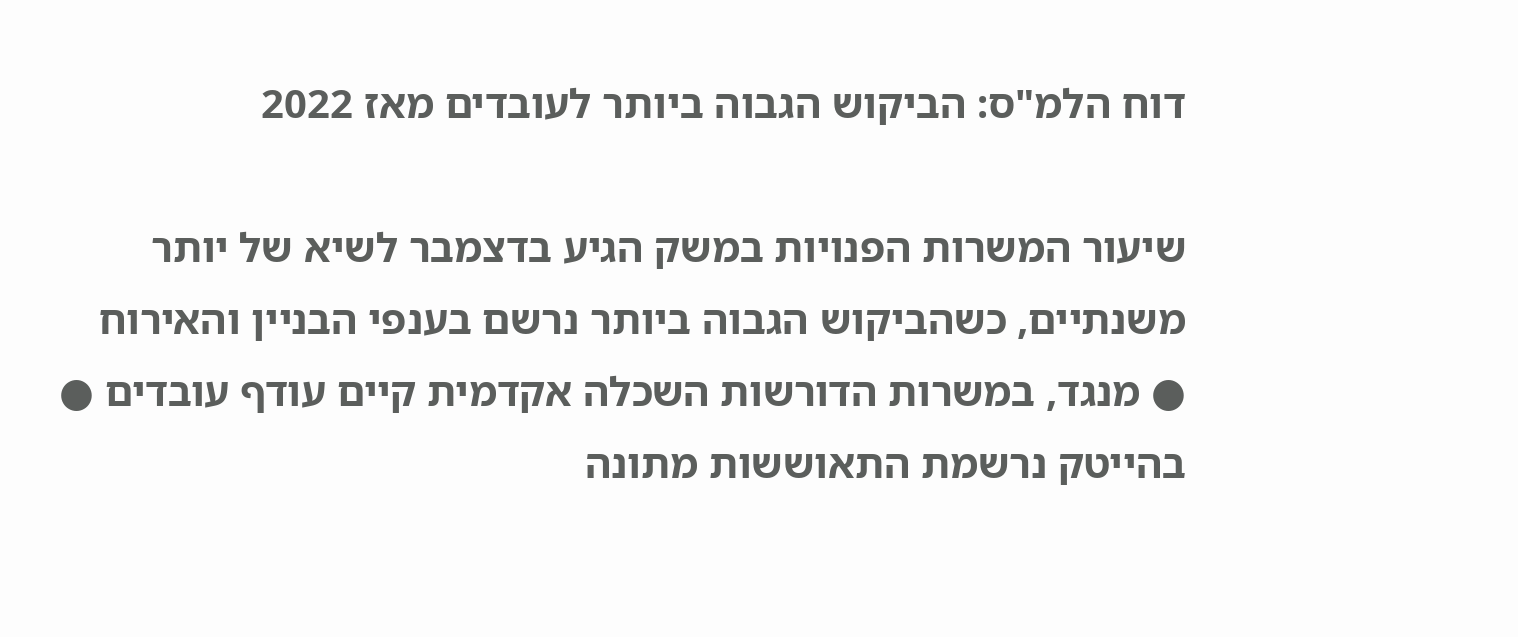דוח הלמ"ס: הביקוש הגבוה ביותר לעובדים מאז 2022

שיעור המשרות הפנויות במשק הגיע בדצמבר לשיא של יותר משנתיים, כשהביקוש הגבוה ביותר נרשם בענפי הבניין והאירוח ● מנגד, במשרות הדורשות השכלה אקדמית קיים עודף עובדים ● בהייטק נרשמת התאוששות מתונה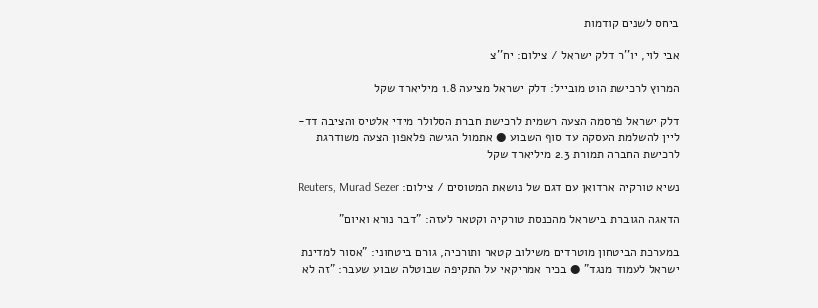ביחס לשנים קודמות

אבי לוי, יו''ר דלק ישראל / צילום: יח''צ

המרוץ לרכישת הוט מובייל: דלק ישראל מציעה 1.8 מיליארד שקל

דלק ישראל פרסמה הצעה רשמית לרכישת חברת הסלולר מידי אלטיס והציבה דד-ליין להשלמת העסקה עד סוף השבוע ● אתמול הגישה פלאפון הצעה משודרגת לרכישת החברה תמורת 2.3 מיליארד שקל

נשיא טורקיה ארדואן עם דגם של נושאת המטוסים / צילום: Reuters, Murad Sezer

הדאגה הגוברת בישראל מהכנסת טורקיה וקטאר לעזה: "דבר נורא ואיום"

במערכת הביטחון מוטרדים משילוב קטאר ותורכיה, גורם ביטחוני: "אסור למדינת ישראל לעמוד מנגד" ● בכיר אמריקאי על התקיפה שבוטלה שבוע שעבר: "זה לא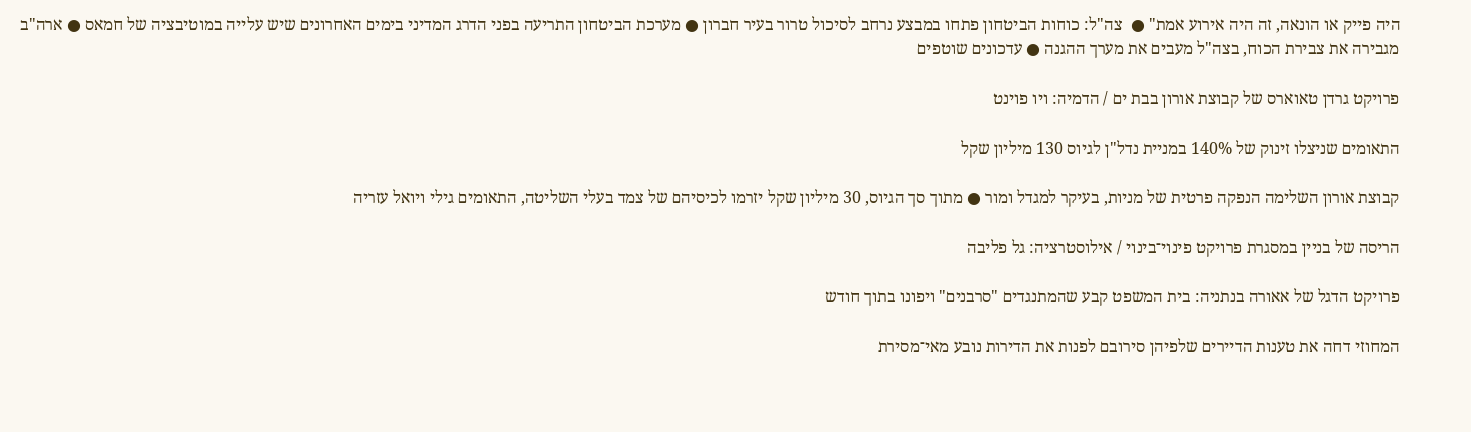היה פייק או הונאה, זה היה אירוע אמת" ●  צה"ל: כוחות הביטחון פתחו במבצע נרחב לסיכול טרור בעיר חברון ● מערכת הביטחון התריעה בפני הדרג המדיני בימים האחרונים שיש עלייה במוטיבציה של חמאס ● ארה"ב מגבירה את צבירת הכוח, בצה"ל מעבים את מערך ההגנה ● עדכונים שוטפים

פרויקט גרדן טאוארס של קבוצת אורון בבת ים / הדמיה: ויו פוינט

התאומים שניצלו זינוק של 140% במניית נדל"ן לגיוס 130 מיליון שקל

קבוצת אורון השלימה הנפקה פרטית של מניות, בעיקר למגדל ומור ● מתוך סך הגיוס, 30 מיליון שקל יזרמו לכיסיהם של צמד בעלי השליטה, התאומים גילי ויואל עזריה

הריסה של בניין במסגרת פרויקט פינוי־בינוי / אילוסטרציה: גל פליבה

פרויקט הדגל של אאורה בנתניה: בית המשפט קבע שהמתנגדים "סרבנים" ויפונו בתוך חודש

המחוזי דחה את טענות הדיירים שלפיהן סירובם לפנות את הדירות נובע מאי־מסירת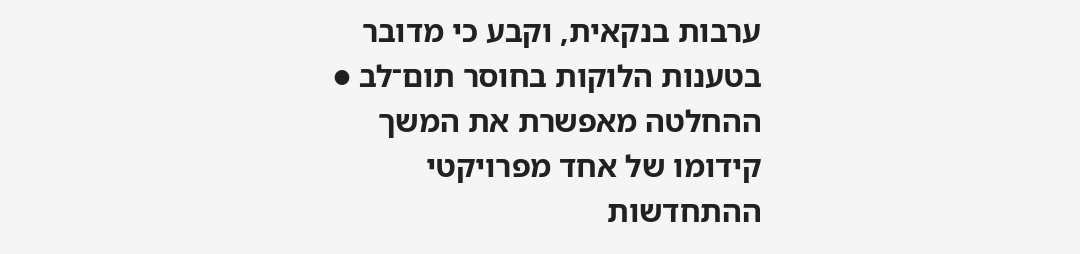ערבות בנקאית, וקבע כי מדובר בטענות הלוקות בחוסר תום־לב ● ההחלטה מאפשרת את המשך קידומו של אחד מפרויקטי ההתחדשות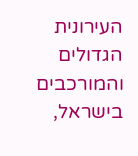העירונית הגדולים והמורכבים בישראל,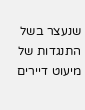שנעצר בשל התנגדות של מיעוט דיירים